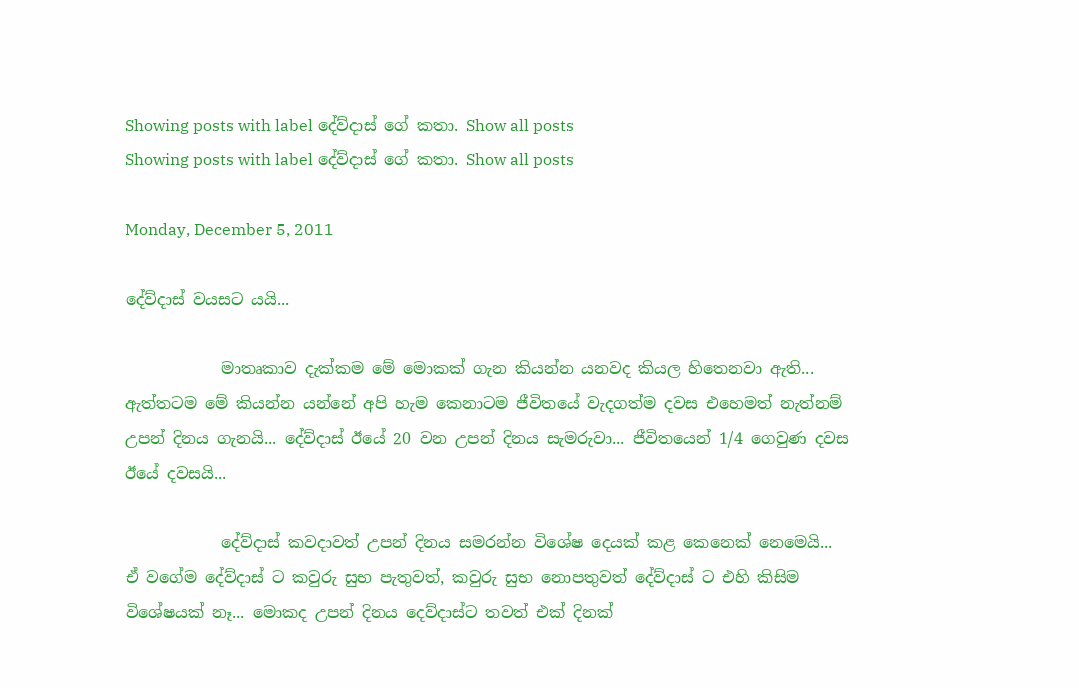Showing posts with label දේව්දාස් ගේ කතා. Show all posts
Showing posts with label දේව්දාස් ගේ කතා. Show all posts

Monday, December 5, 2011

දේව්දාස් වයසට යයි...

            මාතෘකාව දැක්කම මේ මොකක් ගැන කියන්න යනවද කියල හිතෙනවා ඇති... ඇත්තටම මේ කියන්න යන්නේ අපි හැම කෙනාටම ජීවිතයේ වැදගත්ම දවස එහෙමත් නැත්නම් උපන් දිනය ගැනයි... දේව්දාස් ඊයේ 20 වන උපන් දිනය සැමරුවා... ජීවිතයෙන් 1/4 ගෙවුණ දවස ඊයේ දවසයි...

            දේව්දාස් කවදාවත් උපන් දිනය සමරන්න විශේෂ දෙයක් කළ කෙනෙක් නෙමෙයි... ඒ වගේම දේව්දාස් ට කවුරු සුභ පැතුවත්, කවුරු සුභ නොපතුවත් දේව්දාස් ට එහි කිසිම විශේෂයක් නෑ... මොකද උපන් දිනය දෙව්දාස්ට තවත් එක් දිනක්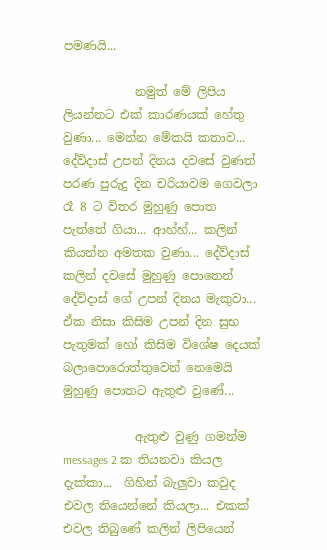පමණයි...

            නමුත් මේ ලිපිය ලියන්නට එක් කාරණයක් හේතු වුණා... මෙන්න මේකයි කතාව... දේව්දාස් උපන් දිනය දවසේ වුණත් පරණ පුරුදු දින චරියාවම ගෙවලා රෑ 8 ට විතර මුහුණු පොත පැත්තේ ගියා... ආහ්හ්... කලින් කියන්න අමතක වුණා... දේව්දාස් කලින් දවසේ මුහුණු පොතෙන් දේව්දාස් ගේ උපන් දිනය මැකුවා... ඒක නිසා කිසිම උපන් දින සුභ පැතුමක් හෝ කිසිම විශේෂ දෙයක් බලාපොරොත්තුවෙන් නෙමෙයි මුහුණු පොතට ඇතුළු වුණේ...

            ඇතුළු වුණු ගමන්ම messages 2 ක තියනවා කියල දැක්කා...  ගිහින් බැලුවා කවුද එවල තියෙන්නේ කියලා... එකක් එවල තිබුණේ කලින් ලිපියෙන්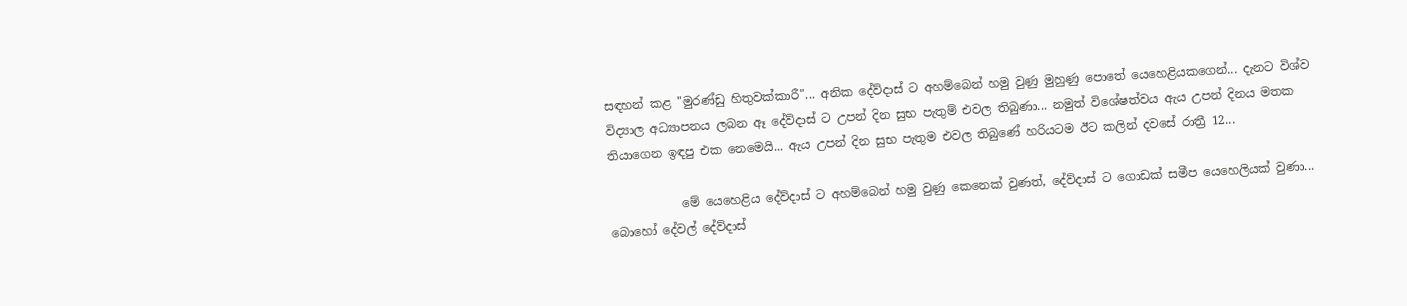සඳහන් කළ "මුරණ්ඩු හිතුවක්කාරී"... අනික දේව්දාස් ට අහම්බෙන් හමු වුණු මුහුණු පොතේ යෙහෙළියකගෙන්... දැනට විශ්ව විද්‍යාල අධ්‍යාපනය ලබන ඈ දේව්දාස් ට උපන් දින සුභ පැතුම් එවල තිබුණා... නමුත් විශේෂත්වය ඇය උපන් දිනය මතක තියාගෙන ඉඳපු එක නෙමෙයි... ඇය උපන් දින සුභ පැතුම එවල තිබුණේ හරියටම ඊට කලින් දවසේ රාත්‍රී 12...

            මේ යෙහෙළිය දේව්දාස් ට අහම්බෙන් හමු වුණු කෙනෙක් වුණත්, දේව්දාස් ට ගොඩක් සමීප යෙහෙලියක් වුණා... බොහෝ දේවල් දේව්දාස්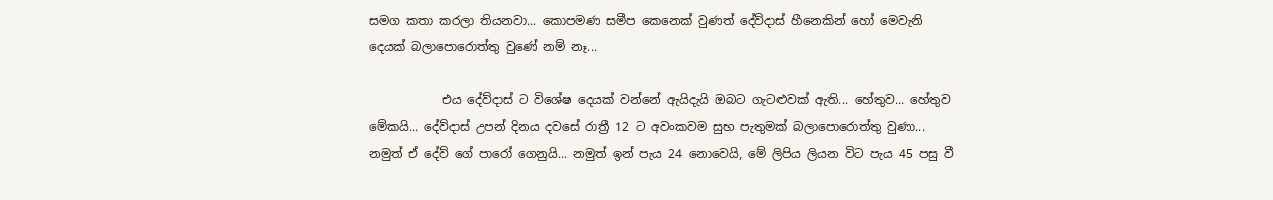සමග කතා කරලා තියනවා... කොපමණ සමීප කෙනෙක් වුණත් දේව්දාස් හීනෙකින් හෝ මෙවැනි දෙයක් බලාපොරොත්තු වුණේ නම් නෑ...

            එය දේව්දාස් ට විශේෂ දෙයක් වන්නේ ඇයිදැයි ඔබට ගැටළුවක් ඇති... හේතුව... හේතුව මේකයි... දේව්දාස් උපන් දිනය දවසේ රාත්‍රී 12 ට අවංකවම සුභ පැතුමක් බලාපොරොත්තු වුණා... නමුත් ඒ දේව් ගේ පාරෝ ගෙනුයි... නමුත් ඉන් පැය 24 නොවෙයි, මේ ලිපිය ලියන විට පැය 45 පසු වී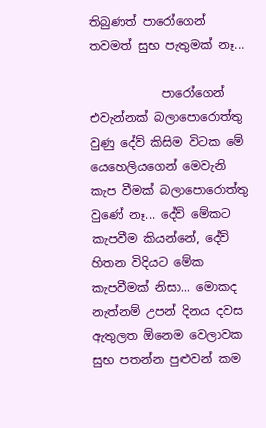තිබුණත් පාරෝගෙන් තවමත් සුභ පැතුමක් නෑ...

            පාරෝගෙන් එවැන්නක් බලාපොරොත්තු වුණු දේව් කිසිම විටක මේ යෙහෙලියගෙන් මෙවැනි කැප වීමක් බලාපොරොත්තු වුණේ නෑ... දේව් මේකට කැපවීම කියන්නේ, දේව් හිතන විදියට මේක කැපවීමක් නිසා... මොකද නැත්නම් උපන් දිනය දවස ඇතුලත ඕනෙම වෙලාවක සුභ පතන්න පුළුවන් කම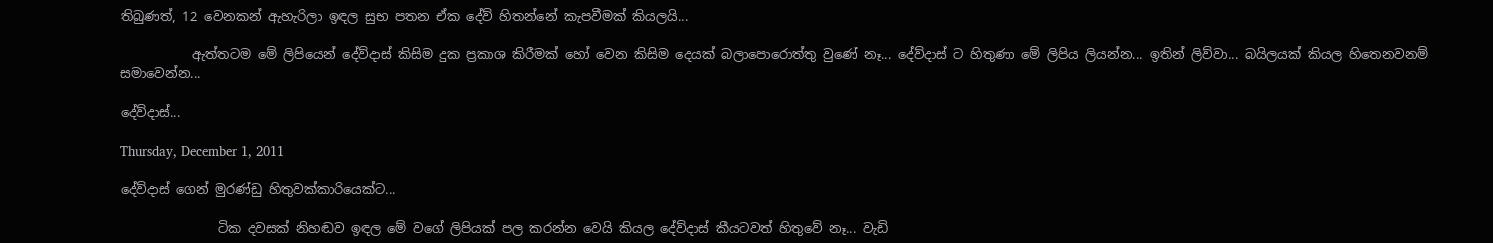තිබුණත්, 12 වෙනකන් ඇහැරිලා ඉඳල සුභ පතන ඒක දේව් හිතන්නේ කැපවීමක් කියලයි...

           ඇත්තටම මේ ලිපියෙන් දේව්දාස් කිසිම දුක ප්‍රකාශ කිරීමක් හෝ වෙන කිසිම දෙයක් බලාපොරොත්තු වුණේ නෑ... දේව්දාස් ට හිතුණා මේ ලිපිය ලියන්න... ඉතින් ලිව්වා... බයිලයක් කියල හිතෙනවනම් සමාවෙන්න...

දේව්දාස්...

Thursday, December 1, 2011

දේව්දාස් ගෙන් මුරණ්ඩු හිතුවක්කාරියෙක්ට...

               ටික දවසක් නිහඬව ඉඳල මේ වගේ ලිපියක් පල කරන්න වෙයි කියල දේව්දාස් කීයටවත් හිතුවේ නෑ... වැඩි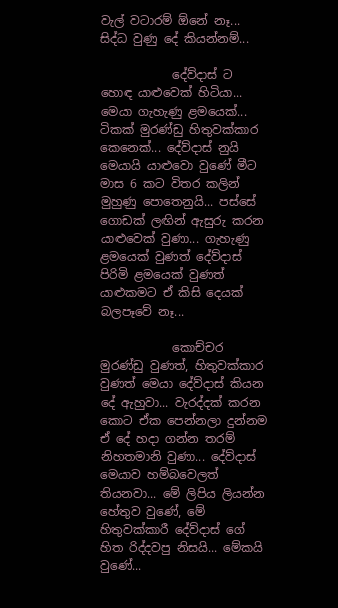වැල් වටාරම් ඕනේ නෑ... සිද්ධ වුණු දේ කියන්නම්...

            දේව්දාස් ට හොඳ යාළුවෙක් හිටියා... මෙයා ගැහැණු ළමයෙක්... ටිකක් මුරණ්ඩු හිතුවක්කාර කෙනෙක්... දේව්දාස් නුයි මෙයායි යාළුවො වුණේ මීට මාස 6 කට විතර කලින් මුහුණු පොතෙනුයි... පස්සේ ගොඩක් ලඟින් ඇසුරු කරන යාළුවෙක් වුණා... ගැහැණු ළමයෙක් වුණත් දේව්දාස් පිරිමි ළමයෙක් වුණත් යාළුකමට ඒ කිසි දෙයක් බලපෑවේ නෑ...

            කොච්චර මුරණ්ඩු වුණත්, හිතුවක්කාර වුණත් මෙයා දේව්දාස් කියන දේ ඇහුවා... වැරද්දක් කරන කොට ඒක පෙන්නලා දුන්නම ඒ දේ හදා ගන්න තරම් නිහතමානි වුණා... දේව්දාස් මෙයාව හම්බවෙලත් තියනවා... මේ ලිපිය ලියන්න හේතුව වුණේ, මේ හිතුවක්කාරී දේව්දාස් ගේ හිත රිද්දවපු නිසයි... මේකයි වුණේ...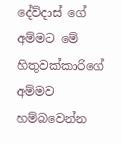දේව්දාස් ගේ අම්මට මේ හිතුවක්කාරිගේ අම්මව හම්බවෙන්න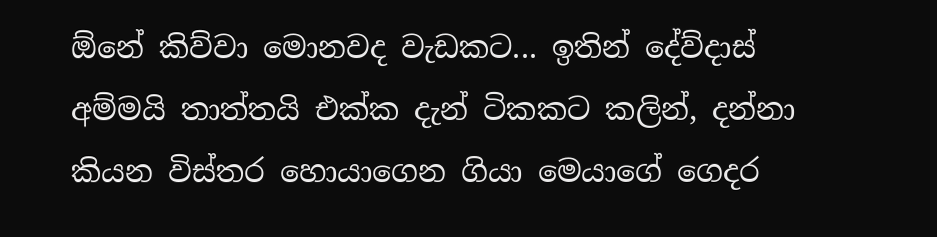ඕනේ කිව්වා මොනවද වැඩකට... ඉතින් දේව්දාස් අම්මයි තාත්තයි එක්ක දැන් ටිකකට කලින්, දන්නා කියන විස්තර හොයාගෙන ගියා මෙයාගේ ගෙදර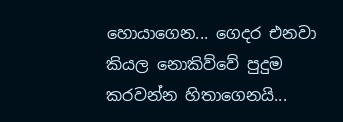හොයාගෙන... ගෙදර එනවා කියල නොකිව්වේ පුදුම කරවන්න හිතාගෙනයි...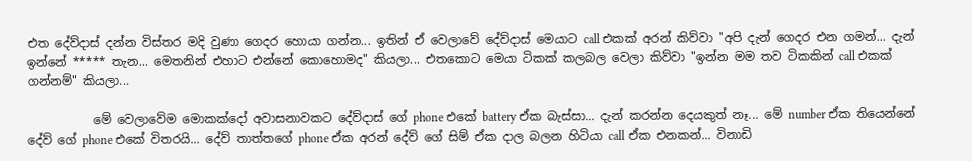එත දේව්දාස් දන්න විස්තර මදි වුණා ගෙදර හොයා ගන්න... ඉතින් ඒ වෙලාවේ දේව්දාස් මෙයාට call එකක් අරන් කිව්වා "අපි දැන් ගෙදර එන ගමන්... දැන් ඉන්නේ ***** තැන... මෙතනින් එහාට එන්නේ කොහොමද" කියලා... එතකොට මෙයා ටිකක් කලබල වෙලා කිව්වා "ඉන්න මම තව ටිකකින් call එකක් ගන්නම්" කියලා...

           මේ වෙලාවේම මොකක්දෝ අවාසනාවකට දේව්දාස් ගේ phone එකේ battery ඒක බැස්සා... දැන් කරන්න දෙයකුත් නෑ... මේ number ඒක තියෙන්නේ දේව් ගේ phone එකේ විතරයි... දේව් තාත්තගේ phone ඒක අරන් දේව් ගේ සිම් ඒක දාල බලන හිටියා call ඒක එනකන්... විනාඩි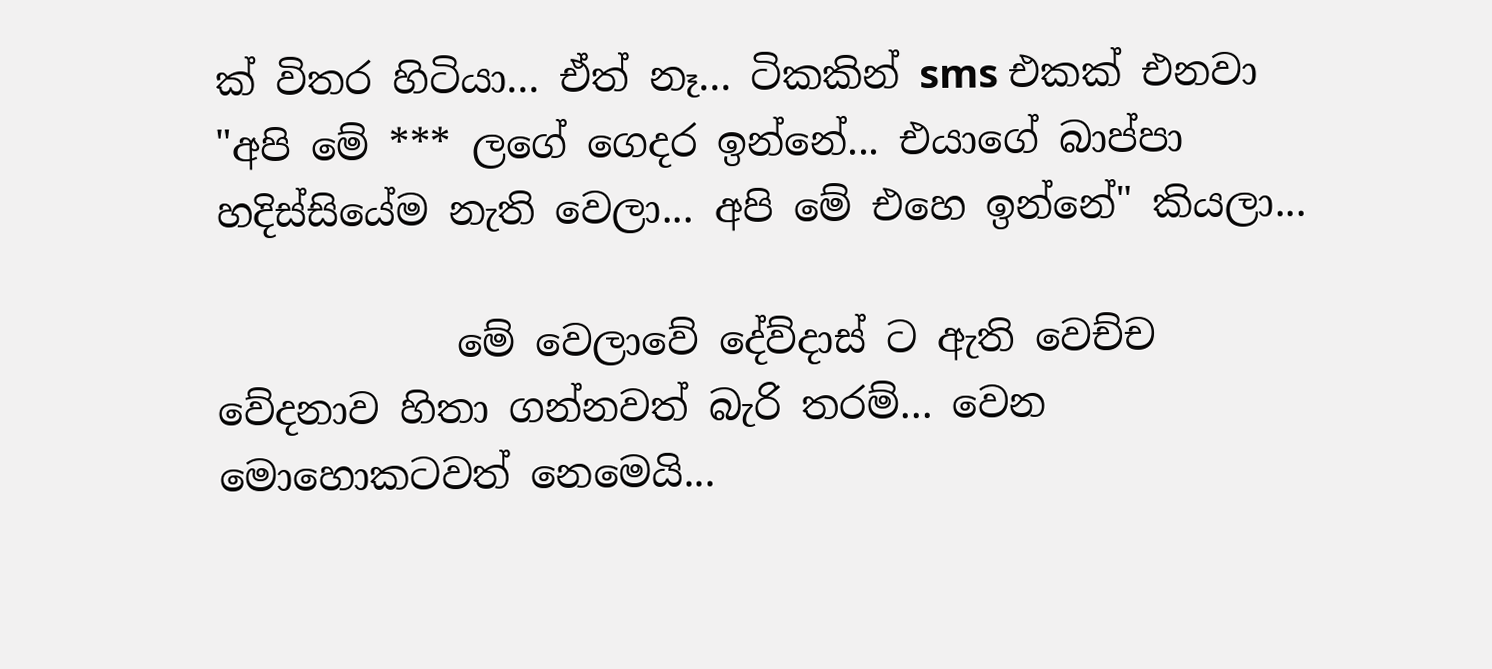ක් විතර හිටියා... ඒත් නෑ... ටිකකින් sms එකක් එනවා "අපි මේ *** ලගේ ගෙදර ඉන්නේ... එයාගේ බාප්පා හදිස්සියේම නැති වෙලා... අපි මේ එහෙ ඉන්නේ" කියලා...

            මේ වෙලාවේ දේව්දාස් ට ඇති වෙච්ච වේදනාව හිතා ගන්නවත් බැරි තරම්... වෙන මොහොකටවත් නෙමෙයි...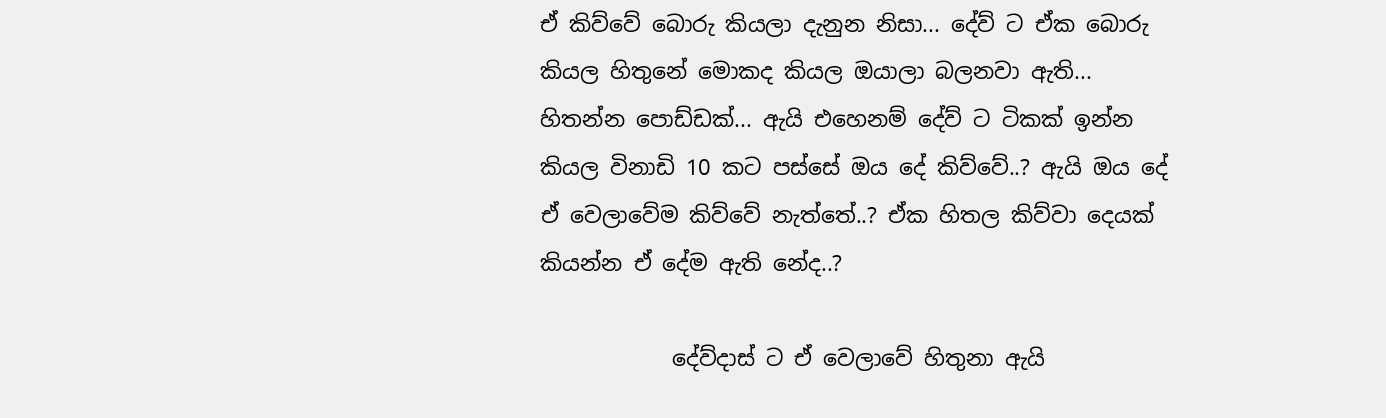ඒ කිව්වේ බොරු කියලා දැනුන නිසා... දේව් ට ඒක බොරු කියල හිතුනේ මොකද කියල ඔයාලා බලනවා ඇති... හිතන්න පොඩ්ඩක්... ඇයි එහෙනම් දේව් ට ටිකක් ඉන්න කියල විනාඩි 10 කට පස්සේ ඔය දේ කිව්වේ..? ඇයි ඔය දේ ඒ වෙලාවේම කිව්වේ නැත්තේ..? ඒක හිතල කිව්වා දෙයක් කියන්න ඒ දේම ඇති නේද..?

            දේව්දාස් ට ඒ වෙලාවේ හිතුනා ඇයි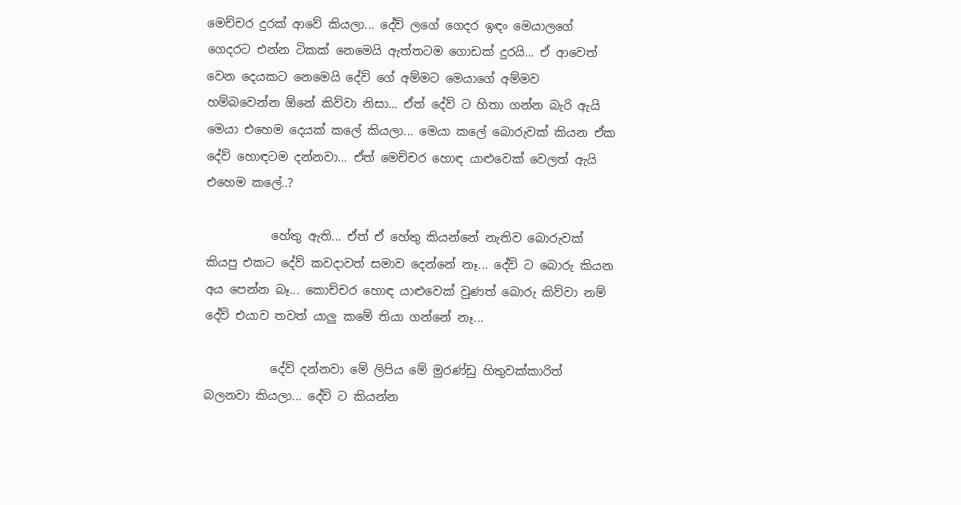මෙච්චර දුරක් ආවේ කියලා... දේව් ලගේ ගෙදර ඉඳං මෙයාලගේ ගෙදරට එන්න ටිකක් නෙමෙයි ඇත්තටම ගොඩක් දුරයි... ඒ ආවෙත් වෙන දෙයකට නෙමෙයි දේව් ගේ අම්මට මෙයාගේ අම්මව හම්බවෙන්න ඕනේ කිව්වා නිසා... ඒත් දේව් ට හිතා ගන්න බැරි ඇයි මෙයා එහෙම දෙයක් කලේ කියලා... මෙයා කලේ බොරුවක් කියන ඒක දේව් හොඳටම දන්නවා... ඒත් මෙච්චර හොඳ යාළුවෙක් වෙලත් ඇයි එහෙම කලේ..?

           හේතු ඇති... ඒත් ඒ හේතු කියන්නේ නැතිව බොරුවක් කියපු එකට දේව් කවදාවත් සමාව දෙන්නේ නෑ... දේව් ට බොරු කියන අය පෙන්න බෑ... කොච්චර හොඳ යාළුවෙක් වුණත් බොරු කිව්වා නම් දේව් එයාව තවත් යාලු කමේ තියා ගන්නේ නෑ...

           දේව් දන්නවා මේ ලිපිය මේ මුරණ්ඩු හිතුවක්කාරිත් බලනවා කියලා... දේව් ට කියන්න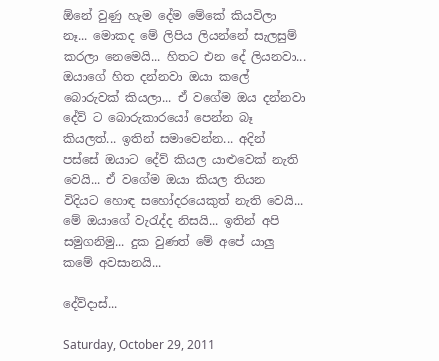ඕනේ වුණු හැම දේම මේකේ කියවිලා නෑ... මොකද මේ ලිපිය ලියන්නේ සැලසුම් කරලා නෙමෙයි... හිතට එන දේ ලියනවා... ඔයාගේ හිත දන්නවා ඔයා කලේ බොරුවක් කියලා... ඒ වගේම ඔය දන්නවා දේව් ට බොරුකාරයෝ පෙන්න බෑ කියලත්... ඉතින් සමාවෙන්න... අදින් පස්සේ ඔයාට දේව් කියල යාළුවෙක් නැති වෙයි... ඒ වගේම ඔයා කියල තියන විදියට හොඳ සහෝදරයෙකුත් නැති වෙයි... මේ ඔයාගේ වැරැද්ද නිසයි... ඉතින් අපි සමුගනිමු... දුක වුණත් මේ අපේ යාලු කමේ අවසානයි...

දේව්දාස්...

Saturday, October 29, 2011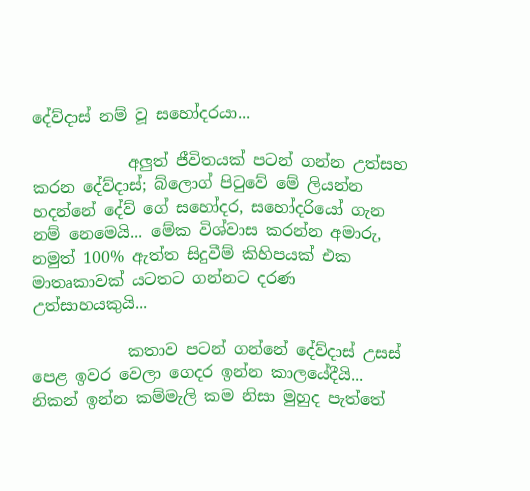දේව්දාස් නම් වූ සහෝදරයා...

            අලුත් ජීවිතයක් පටන් ගන්න උත්සහ කරන දේව්දාස්; බ්ලොග් පිටුවේ මේ ලියන්න හදන්නේ දේව් ගේ සහෝදර, සහෝදරියෝ ගැන නම් නෙමෙයි... මේක විශ්වාස කරන්න අමාරු, නමුත් 100% ඇත්ත සිදුවීම් කිහිපයක් එක මාතෘකාවක් යටතට ගන්නට දරණ උත්සාහයකුයි...

            කතාව පටන් ගන්නේ දේව්දාස් උසස් පෙළ ඉවර වෙලා ගෙදර ඉන්න කාලයේදීයි... නිකන් ඉන්න කම්මැලි කම නිසා මුහුද පැත්තේ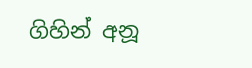ගිහින් අනූ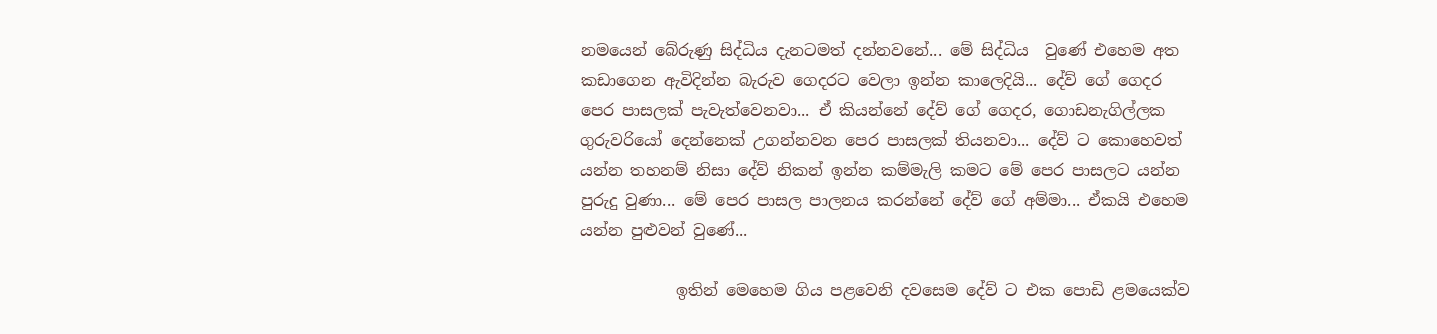නමයෙන් බේරුණු සිද්ධිය දැනටමත් දන්නවනේ... මේ සිද්ධිය  වුණේ එහෙම අත කඩාගෙන ඇවිදින්න බැරුව ගෙදරට වෙලා ඉන්න කාලෙදියි... දේව් ගේ ගෙදර පෙර පාසලක් පැවැත්වෙනවා... ඒ කියන්නේ දේව් ගේ ගෙදර, ගොඩනැගිල්ලක ගුරුවරියෝ දෙන්නෙක් උගන්නවන පෙර පාසලක් තියනවා... දේව් ට කොහෙවත් යන්න තහනම් නිසා දේව් නිකන් ඉන්න කම්මැලි කමට මේ පෙර පාසලට යන්න පුරුදු වුණා... මේ පෙර පාසල පාලනය කරන්නේ දේව් ගේ අම්මා... ඒකයි එහෙම යන්න පුළුවන් වුණේ...

            ඉතින් මෙහෙම ගිය පළවෙනි දවසෙම දේව් ට එක පොඩි ළමයෙක්ව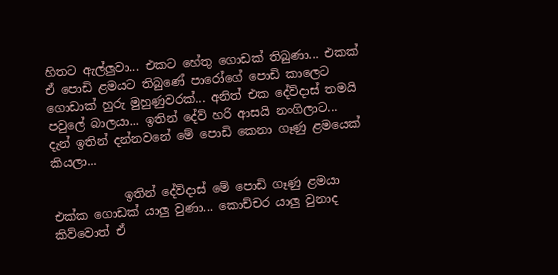හිතට ඇල්ලුවා... එකට හේතු ගොඩක් තිබුණා... එකක් ඒ පොඩි ළමයට තිබුණේ පාරෝගේ පොඩි කාලෙට ගොඩාක් හුරු මුහුණුවරක්... අනිත් එක දේව්දාස් තමයි පවුලේ බාලයා... ඉතින් දේව් හරි ආසයි නංගිලාට... දැන් ඉතින් දන්නවනේ මේ පොඩි කෙනා ගෑණු ළමයෙක් කියලා...

            ඉතින් දේව්දාස් මේ පොඩි ගෑණු ළමයා එක්ක ගොඩක් යාලු වුණා... කොච්චර යාලු වුනාද කිව්වොත් ඒ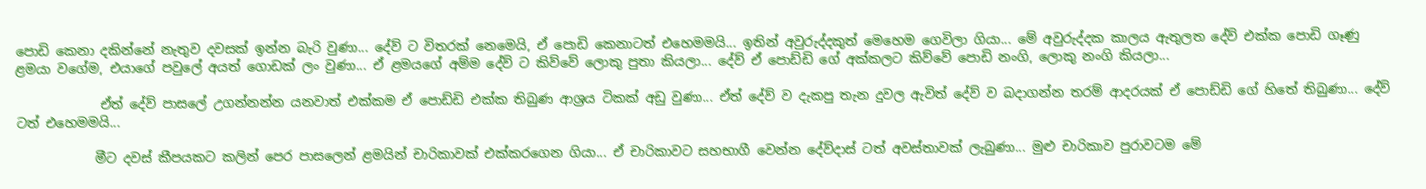පොඩි කෙනා දකින්නේ නැතුව දවසක් ඉන්න බැරි වුණා... දේව් ට විතරක් නෙමෙයි, ඒ පොඩි කෙනාටත් එහෙමමයි... ඉතින් අවුරුද්දකුත් මෙහෙම ගෙවිලා ගියා... මේ අවුරුද්දක කාලය ඇතුලත දේව් එක්ක පොඩි ගෑණු ළමයා වගේම, එයාගේ පවුලේ අයත් ගොඩක් ලං වුණා... ඒ ළමයගේ අම්ම දේව් ට කිව්වේ ලොකු පුතා කියලා... දේව් ඒ පොඩ්ඩි ගේ අක්කලට කිව්වේ පොඩි නංගි, ලොකු නංගි කියලා...

             ඒත් දේව් පාසලේ උගන්නන්න යනවාත් එක්කම ඒ පොඩ්ඩි එක්ක තිබුණ ආශ්‍රය ටිකක් අඩු වුණා... ඒත් දේව් ව දැකපු තැන දුවල ඇවිත් දේව් ව බදාගන්න තරම් ආදරයක් ඒ පොඩ්ඩි ගේ හිතේ තිබුණා... දේව් ටත් එහෙමමයි...

            මීට දවස් කීපයකට කලින් පෙර පාසලෙන් ළමයින් චාරිකාවක් එක්කරගෙන ගියා... ඒ චාරිකාවට සහභාගී වෙන්න දේව්දාස් ටත් අවස්තාවක් ලැබුණා... මුළු චාරිකාව පුරාවටම මේ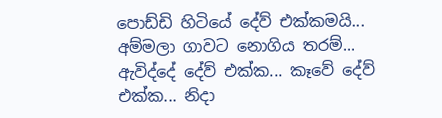පොඩ්ඩි හිටියේ දේව් එක්කමයි... අම්මලා ගාවට නොගිය තරම්... ඇවිද්දේ දේව් එක්ක... කෑවේ දේව් එක්ක... නිදා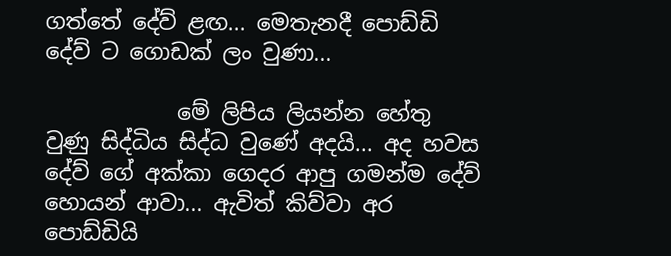ගත්තේ දේව් ළඟ... මෙතැනදී පොඩ්ඩි දේව් ට ගොඩක් ලං වුණා...

            මේ ලිපිය ලියන්න හේතු වුණු සිද්ධිය සිද්ධ වුණේ අදයි... අද හවස දේව් ගේ අක්කා ගෙදර ආපු ගමන්ම දේව් හොයන් ආවා... ඇවිත් කිව්වා අර පොඩ්ඩියි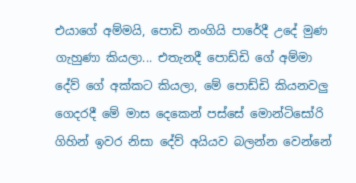එයාගේ අම්මයි, පොඩි නංගියි පාරේදී උදේ මුණ ගැහුණා කියලා... එතැනදී පොඩ්ඩි ගේ අම්මා දේව් ගේ අක්කට කියලා, මේ පොඩ්ඩි කියනවලු ගෙදරදී මේ මාස දෙකෙන් පස්සේ මොන්ටිසෝරි ගිහින් ඉවර නිසා දේව් අයියව බලන්න වෙන්නේ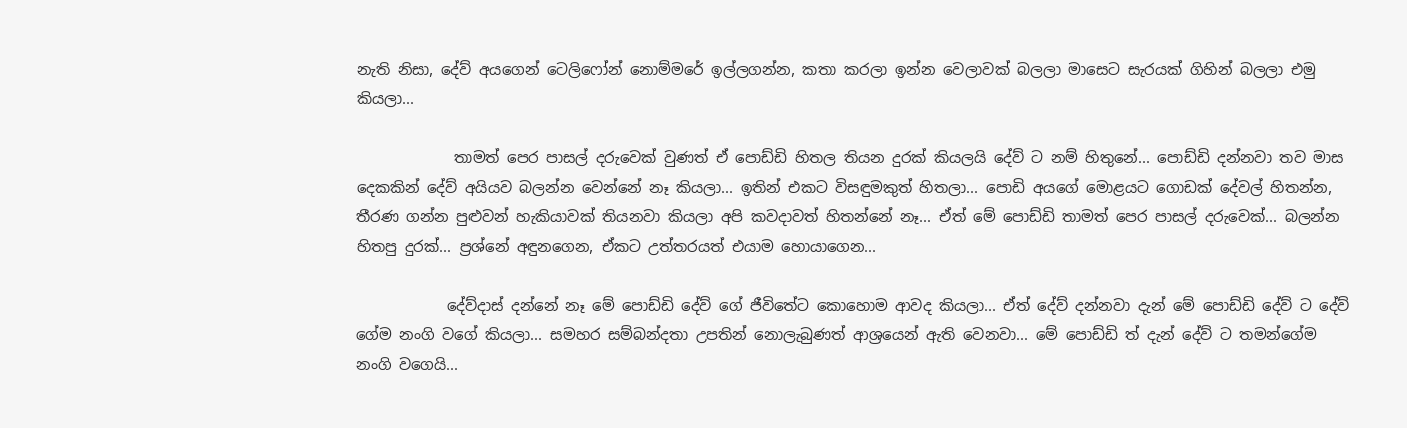නැති නිසා, දේව් අයගෙන් ටෙලිෆෝන් නොම්මරේ ඉල්ලගන්න, කතා කරලා ඉන්න වෙලාවක් බලලා මාසෙට සැරයක් ගිහින් බලලා එමු කියලා...

             තාමත් පෙර පාසල් දරුවෙක් වුණත් ඒ පොඩ්ඩි හිතල තියන දුරක් කියලයි දේව් ට නම් හිතුනේ... පොඩ්ඩි දන්නවා තව මාස දෙකකින් දේව් අයියව බලන්න වෙන්නේ නෑ කියලා... ඉතින් එකට විසඳුමකුත් හිතලා... පොඩි අයගේ මොළයට ගොඩක් දේවල් හිතන්න, තීරණ ගන්න පුළුවන් හැකියාවක් තියනවා කියලා අපි කවදාවත් හිතන්නේ නෑ... ඒත් මේ පොඩ්ඩි තාමත් පෙර පාසල් දරුවෙක්... බලන්න හිතපු දුරක්... ප්‍රශ්නේ අඳුනගෙන, ඒකට උත්තරයත් එයාම හොයාගෙන...

            දේව්දාස් දන්නේ නෑ මේ පොඩ්ඩි දේව් ගේ ජීවිතේට කොහොම ආවද කියලා... ඒත් දේව් දන්නවා දැන් මේ පොඩ්ඩි දේව් ට දේව් ගේම නංගි වගේ කියලා... සමහර සම්බන්දතා උපතින් නොලැබුණත් ආශ්‍රයෙන් ඇති වෙනවා... මේ පොඩ්ඩි ත් දැන් දේව් ට තමන්ගේම නංගි වගෙයි...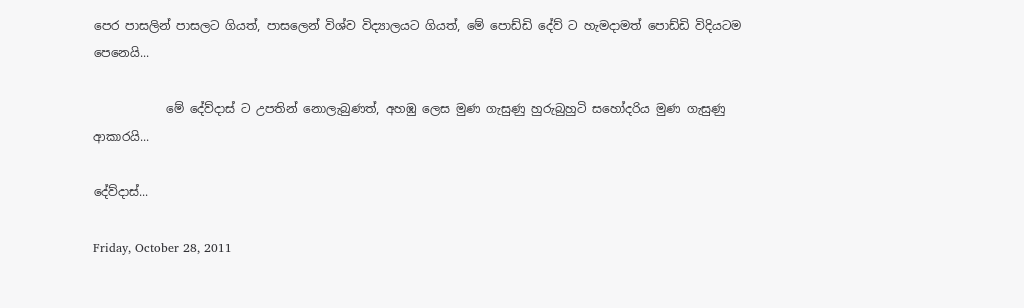පෙර පාසලින් පාසලට ගියත්, පාසලෙන් විශ්ව විද්‍යාලයට ගියත්, මේ පොඩ්ඩි දේව් ට හැමදාමත් පොඩ්ඩි විදියටම පෙනෙයි...

            මේ දේව්දාස් ට උපතින් නොලැබුණත්, අහඹු ලෙස මුණ ගැසුණු හුරුබුහුටි සහෝදරිය මුණ ගැසුණු ආකාරයි...

දේව්දාස්...

Friday, October 28, 2011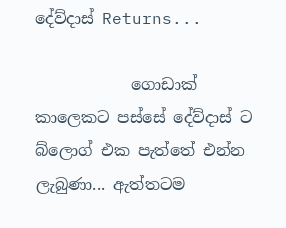දේව්දාස් Returns...

            ගොඩාක් කාලෙකට පස්සේ දේව්දාස් ට බ්ලොග් එක පැත්තේ එන්න ලැබුණා... ඇත්තටම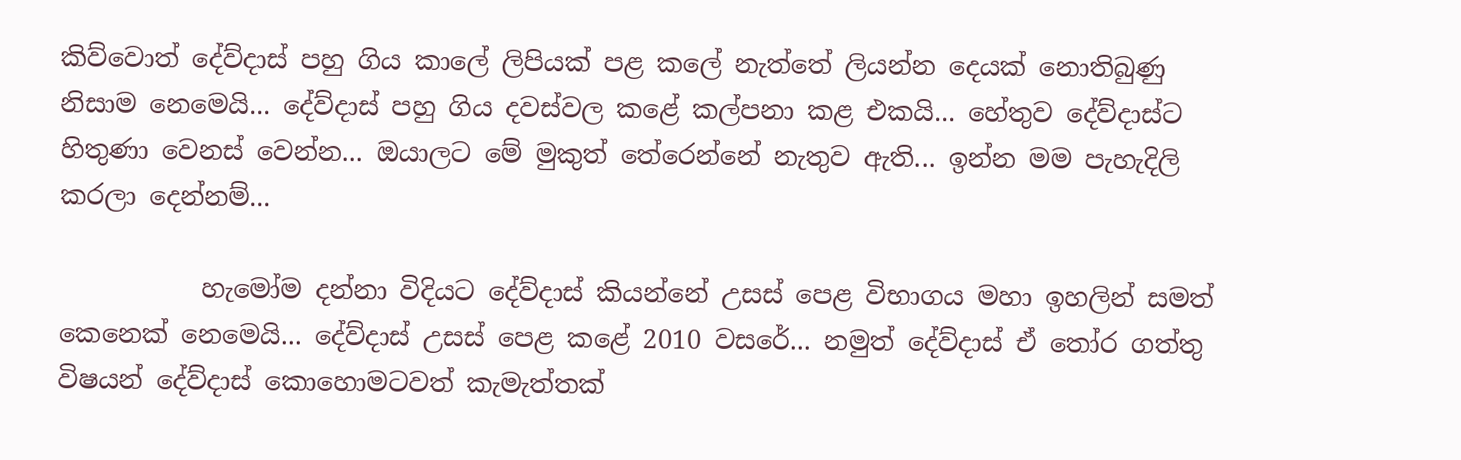කිව්වොත් දේව්දාස් පහු ගිය කාලේ ලිපියක් පළ කලේ නැත්තේ ලියන්න දෙයක් නොතිබුණු නිසාම නෙමෙයි... දේව්දාස් පහු ගිය දවස්වල කළේ කල්පනා කළ එකයි... හේතුව දේව්දාස්ට හිතුණා වෙනස් වෙන්න... ඔයාලට මේ මුකුත් තේරෙන්නේ නැතුව ඇති... ඉන්න මම පැහැදිලි කරලා දෙන්නම්...

           හැමෝම දන්නා විදියට දේව්දාස් කියන්නේ උසස් පෙළ විභාගය මහා ඉහලින් සමත් කෙනෙක් නෙමෙයි... දේව්දාස් උසස් පෙළ කළේ 2010 වසරේ... නමුත් දේව්දාස් ඒ තෝර ගත්තු විෂයන් දේව්දාස් කොහොමටවත් කැමැත්තක්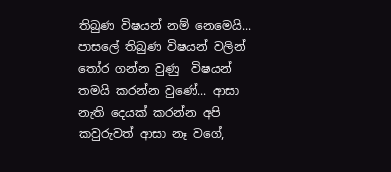තිබුණ විෂයන් නම් නෙමෙයි... පාසලේ තිබුණ විෂයන් වලින් තෝර ගන්න වුණු  විෂයන් තමයි කරන්න වුණේ... ආසා නැති දෙයක් කරන්න අපි කවුරුවත් ආසා නෑ වගේ,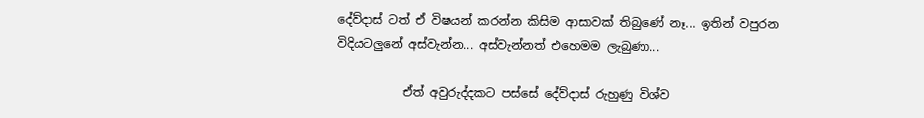දේව්දාස් ටත් ඒ විෂයන් කරන්න කිසිම ආසාවක් තිබුණේ නෑ... ඉතින් වපුරන විදියටලුනේ අස්වැන්න... අස්වැන්නත් එහෙමම ලැබුණා...

           ඒත් අවුරුද්දකට පස්සේ දේව්දාස් රුහුණු විශ්ව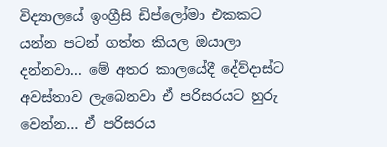විද්‍යාලයේ ඉංග්‍රීසි ඩිප්ලෝමා එකකට යන්න පටන් ගත්ත කියල ඔයාලා දන්නවා... මේ අතර කාලයේදී දේව්දාස්ට අවස්තාව ලැබෙනවා ඒ පරිසරයට හුරු වෙන්න... ඒ පරිසරය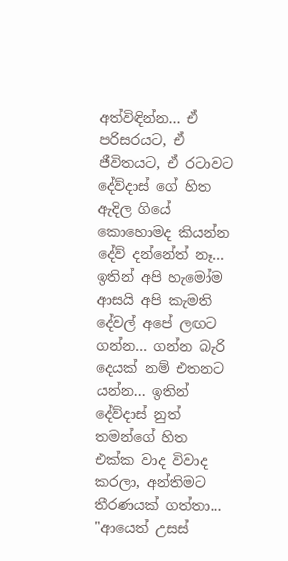අත්විඳින්න... ඒ පරිසරයට, ඒ ජීවිතයට, ඒ රටාවට දේව්දාස් ගේ හිත ඇදිල ගියේ කොහොමද කියන්න දේව් දන්නේත් නෑ... ඉතින් අපි හැමෝම ආසයි අපි කැමති දේවල් අපේ ලඟට ගන්න... ගන්න බැරි දෙයක් නම් එතනට යන්න... ඉතින් දේව්දාස් නුත් තමන්ගේ හිත එක්ක වාද විවාද කරලා, අන්තිමට තීරණයක් ගත්තා... "ආයෙත් උසස්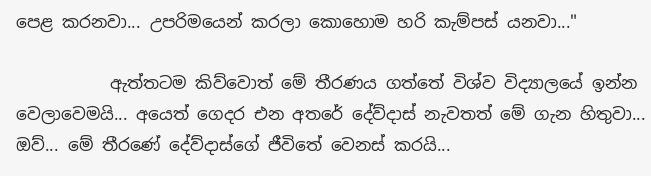පෙළ කරනවා... උපරිමයෙන් කරලා කොහොම හරි කැම්පස් යනවා..."

           ඇත්තටම කිව්වොත් මේ තීරණය ගත්තේ විශ්ව විද්‍යාලයේ ඉන්න වෙලාවෙමයි... අයෙත් ගෙදර එන අතරේ දේව්දාස් නැවතත් මේ ගැන හිතුවා... ඔව්... මේ තීරණේ දේව්දාස්ගේ ජීවිතේ වෙනස් කරයි...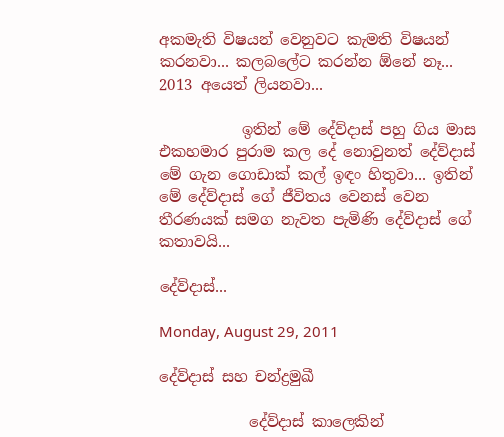අකමැති විෂයන් වෙනුවට කැමති විෂයන් කරනවා... කලබලේට කරන්න ඕනේ නෑ... 2013 අයෙත් ලියනවා...

           ඉතින් මේ දේව්දාස් පහු ගිය මාස එකහමාර පුරාම කල දේ නොවුනත් දේව්දාස් මේ ගැන ගොඩාක් කල් ඉඳං හිතුවා... ඉතින් මේ දේව්දාස් ගේ ජීවිතය වෙනස් වෙන තීරණයක් සමග නැවත පැමිණි දේව්දාස් ගේ කතාවයි...

දේව්දාස්...

Monday, August 29, 2011

දේව්දාස් සහ චන්ද්‍රමුඛී

            දේව්දාස් කාලෙකින්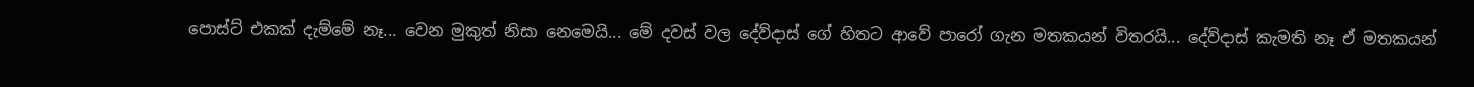පොස්ට් එකක් දැම්මේ නෑ... වෙන මුකුත් නිසා නෙමෙයි... මේ දවස් වල දේව්දාස් ගේ හිතට ආවේ පාරෝ ගැන මතකයන් විතරයි... දේව්දාස් කැමති නෑ ඒ මතකයන්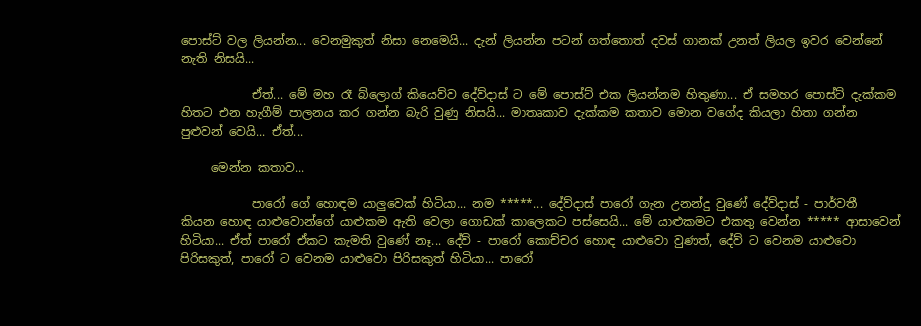පොස්ට් වල ලියන්න... වෙනමුකුත් නිසා නෙමෙයි... දැන් ලියන්න පටන් ගත්තොත් දවස් ගානක් උනත් ලියල ඉවර වෙන්නේ නැති නිසයි...

            ඒත්... මේ මහ රෑ බ්ලොග් කියෙව්ව දේව්දාස් ට මේ පොස්ට් එක ලියන්නම හිතුණා... ඒ සමහර පොස්ට් දැක්කම හිතට එන හැගීම් පාලනය කර ගන්න බැරි වුණු නිසයි... මාතෘකාව දැක්කම කතාව මොන වගේද කියලා හිතා ගන්න පුළුවන් වෙයි... ඒත්...

     මෙන්න කතාව...

            පාරෝ ගේ හොඳම යාලුවෙක් හිටියා... නම *****... දේව්දාස් පාරෝ ගැන උනන්දු වුණේ දේව්දාස් - පාර්වතී  කියන හොඳ යාළුවොන්ගේ යාළුකම ඇති වෙලා ගොඩක් කාලෙකට පස්සෙයි... මේ යාළුකමට එකතු වෙන්න ***** ආසාවෙන් හිටියා... ඒත් පාරෝ ඒකට කැමති වුණේ නෑ... දේව් - පාරෝ කොච්චර හොඳ යාළුවො වුණත්, දේව් ට වෙනම යාළුවො පිරිසකුත්, පාරෝ ට වෙනම යාළුවො පිරිසකුත් හිටියා... පාරෝ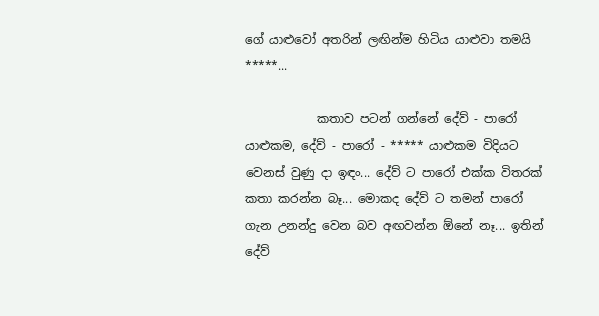ගේ යාළුවෝ අතරින් ලඟින්ම හිටිය යාළුවා තමයි *****...

            කතාව පටන් ගන්නේ දේව් - පාරෝ යාළුකම, දේව් - පාරෝ - ***** යාළුකම විදියට වෙනස් වුණු දා ඉඳං... දේව් ට පාරෝ එක්ක විතරක් කතා කරන්න බෑ... මොකද දේව් ට තමන් පාරෝ ගැන උනන්දු වෙන බව අඟවන්න ඕනේ නෑ... ඉතින් දේව්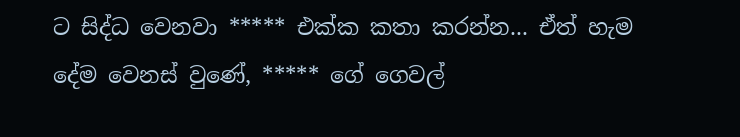ට සිද්ධ වෙනවා ***** එක්ක කතා කරන්න... ඒත් හැම දේම වෙනස් වුණේ, ***** ගේ ගෙවල්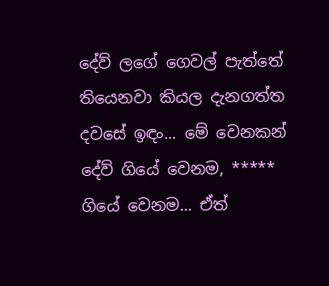දේව් ලගේ ගෙවල් පැත්තේ තියෙනවා කියල දැනගත්ත දවසේ ඉඳං... මේ වෙනකන් දේව් ගියේ වෙනම, ***** ගියේ වෙනම... ඒත්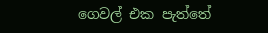ගෙවල් එක පැත්තේ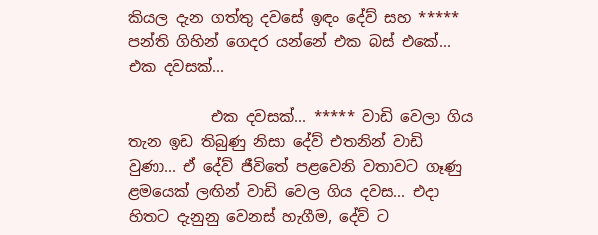කියල දැන ගත්තු දවසේ ඉඳං දේව් සහ ***** පන්ති ගිහින් ගෙදර යන්නේ එක බස් එකේ... එක දවසක්...

           එක දවසක්... ***** වාඩි වෙලා ගිය තැන ඉඩ තිබුණු නිසා දේව් එතනින් වාඩි වුණා... ඒ දේව් ජීවිතේ පළවෙනි වතාවට ගෑණු ළමයෙක් ලඟින් වාඩි වෙල ගිය දවස... එදා හිතට දැනුනු වෙනස් හැගීම, දේව් ට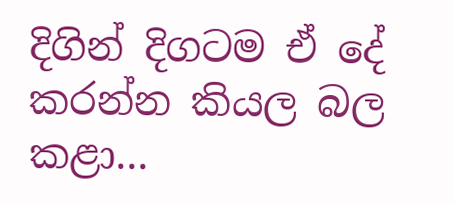දිගින් දිගටම ඒ දේ කරන්න කියල බල කළා...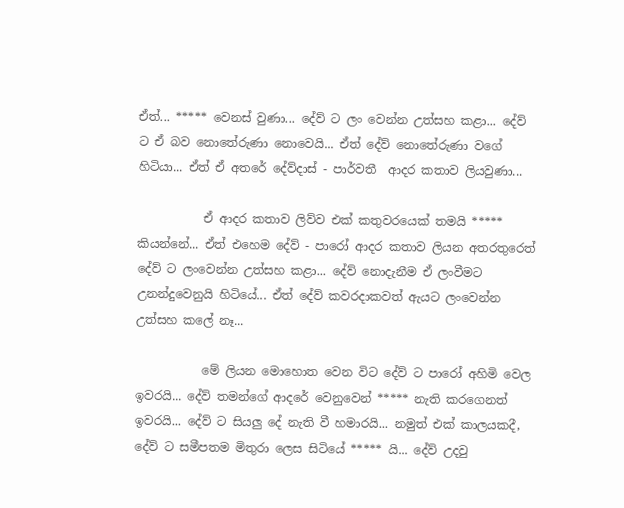ඒත්... ***** වෙනස් වුණා... දේව් ට ලං වෙන්න උත්සහ කළා... දේව් ට ඒ බව නොතේරුණා නොවෙයි... ඒත් දේව් නොතේරුණා වගේ හිටියා... ඒත් ඒ අතරේ දේව්දාස් - පාර්වතී  ආදර කතාව ලියවුණා...

           ඒ ආදර කතාව ලිව්ව එක් කතුවරයෙක් තමයි ***** කියන්නේ... ඒත් එහෙම දේව් - පාරෝ ආදර කතාව ලියන අතරතුරෙත් දේව් ට ලංවෙන්න උත්සහ කළා... දේව් නොදැනීම ඒ ලංවීමට උනන්දුවෙනුයි හිටියේ... ඒත් දේව් කවරදාකවත් ඇයට ලංවෙන්න උත්සහ කලේ නෑ...

           මේ ලියන මොහොත වෙන විට දේව් ට පාරෝ අහිමි වෙල ඉවරයි... දේව් තමන්ගේ ආදරේ වෙනුවෙන් ***** නැති කරගෙනත් ඉවරයි... දේව් ට සියලු දේ නැති වී හමාරයි... නමුත් එක් කාලයකදී, දේව් ට සමීපතම මිතුරා ලෙස සිටියේ ***** යි... දේව් උදවු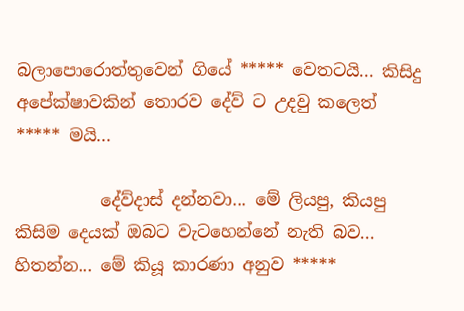බලාපොරොත්තුවෙන් ගියේ ***** වෙතටයි... කිසිදු අපේක්ෂාවකින් තොරව දේව් ට උදවු කලෙත්  ***** මයි...

          දේව්දාස් දන්නවා... මේ ලියපු, කියපු කිසිම දෙයක් ඔබට වැටහෙන්නේ නැති බව... හිතන්න... මේ කියූ කාරණා අනුව *****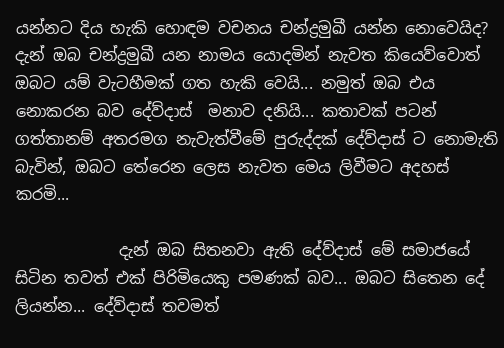යන්නට දිය හැකි හොඳම වචනය චන්ද්‍රමුඛී යන්න නොවෙයිද? දැන් ඔබ චන්ද්‍රමුඛී යන නාමය යොදමින් නැවත කියෙව්වොත් ඔබට යම් වැටහීමක් ගත හැකි වෙයි... නමුත් ඔබ එය නොකරන බව දේව්දාස්  මනාව දනියි... කතාවක් පටන් ගත්තානම් අතරමග නැවැත්වීමේ පුරුද්දක් දේව්දාස් ට නොමැති බැවින්, ඔබට තේරෙන ලෙස නැවත මෙය ලිවීමට අදහස් කරමි...

             දැන් ඔබ සිතනවා ඇති දේව්දාස් මේ සමාජයේ සිටින තවත් එක් පිරිමියෙකු පමණක් බව... ඔබට සිතෙන දේ ලියන්න... දේව්දාස් තවමත්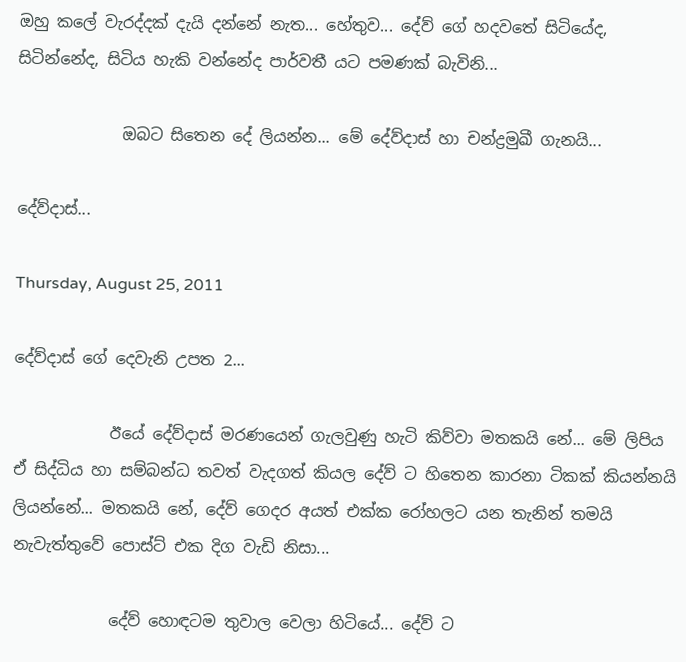ඔහු කලේ වැරද්දක් දැයි දන්නේ නැත... හේතුව... දේව් ගේ හදවතේ සිටියේද, සිටින්නේද, සිටිය හැකි වන්නේද පාර්වතී යට පමණක් බැවිනි...

             ඔබට සිතෙන දේ ලියන්න... මේ දේව්දාස් හා චන්ද්‍රමුඛී ගැනයි...

දේව්දාස්...

Thursday, August 25, 2011

දේව්දාස් ගේ දෙවැනි උපත 2...

            ඊයේ දේව්දාස් මරණයෙන් ගැලවුණු හැටි කිව්වා මතකයි නේ... මේ ලිපිය ඒ සිද්ධිය හා සම්බන්ධ තවත් වැදගත් කියල දේව් ට හිතෙන කාරනා ටිකක් කියන්නයි ලියන්නේ... මතකයි නේ, දේව් ගෙදර අයත් එක්ක රෝහලට යන තැනින් තමයි නැවැත්තුවේ පොස්ට් එක දිග වැඩි නිසා...

            දේව් හොඳටම තුවාල වෙලා හිටියේ... දේව් ට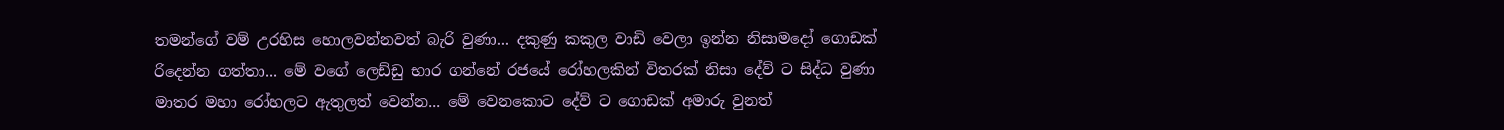තමන්ගේ වම් උරහිස හොලවන්නවත් බැරි වුණා... දකුණු කකුල වාඩි වෙලා ඉන්න නිසාමදෝ ගොඩක් රිදෙන්න ගත්තා... මේ වගේ ලෙඩ්ඩු භාර ගන්නේ රජයේ රෝහලකින් විතරක් නිසා දේව් ට සිද්ධ වුණා මාතර මහා රෝහලට ඇතුලත් වෙන්න... මේ වෙනකොට දේව් ට ගොඩක් අමාරු වුනත්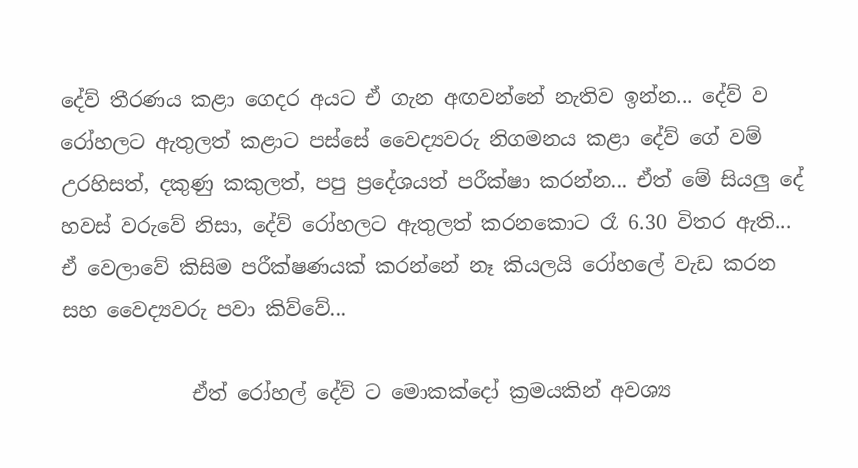දේව් තීරණය කළා ගෙදර අයට ඒ ගැන අඟවන්නේ නැතිව ඉන්න... දේව් ව රෝහලට ඇතුලත් කළාට පස්සේ වෛද්‍යවරු නිගමනය කළා දේව් ගේ වම් උරහිසත්, දකුණු කකුලත්, පපු ප්‍රදේශයත් පරීක්ෂා කරන්න... ඒත් මේ සියලු දේ හවස් වරුවේ නිසා, දේව් රෝහලට ඇතුලත් කරනකොට රෑ 6.30 විතර ඇති... ඒ වෙලාවේ කිසිම පරීක්ෂණයක් කරන්නේ නෑ කියලයි රෝහලේ වැඩ කරන සහ වෛද්‍යවරු පවා කිව්වේ...

             ඒත් රෝහල් දේව් ට මොකක්දෝ ක්‍රමයකින් අවශ්‍ය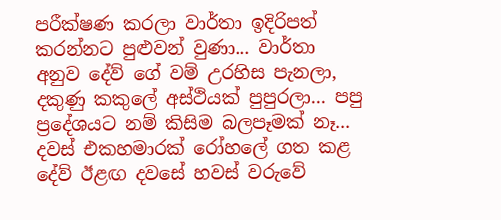පරීක්ෂණ කරලා වාර්තා ඉදිරිපත් කරන්නට පුළුවන් වුණා... වාර්තා අනුව දේව් ගේ වම් උරහිස පැනලා, දකුණු කකුලේ අස්ථියක් පුපුරලා... පපු ප්‍රදේශයට නම් කිසිම බලපෑමක් නෑ... දවස් එකහමාරක් රෝහලේ ගත කළ දේව් ඊළඟ දවසේ හවස් වරුවේ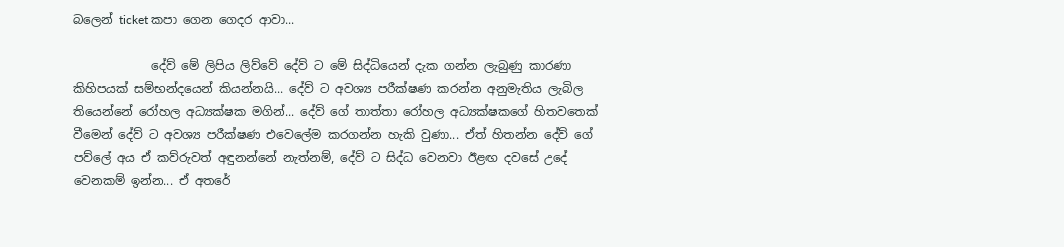බලෙන් ticket කපා ගෙන ගෙදර ආවා...

             දේව් මේ ලිපිය ලිව්වේ දේව් ට මේ සිද්ධියෙන් දැක ගන්න ලැබුණු කාරණා කිහිපයක් සම්භන්දයෙන් කියන්නයි... දේව් ට අවශ්‍ය පරීක්ෂණ කරන්න අනුමැතිය ලැබිල තියෙන්නේ රෝහල අධ්‍යක්ෂක මගින්... දේව් ගේ තාත්තා රෝහල අධ්‍යක්ෂකගේ හිතවතෙක් වීමෙන් දේව් ට අවශ්‍ය පරීක්ෂණ එවෙලේම කරගන්න හැකි වුණා... ඒත් හිතන්න දේව් ගේ පව්ලේ අය ඒ කව්රුවත් අඳුනන්නේ නැත්නම්, දේව් ට සිද්ධ වෙනවා ඊළඟ දවසේ උදේ වෙනකම් ඉන්න... ඒ අතරේ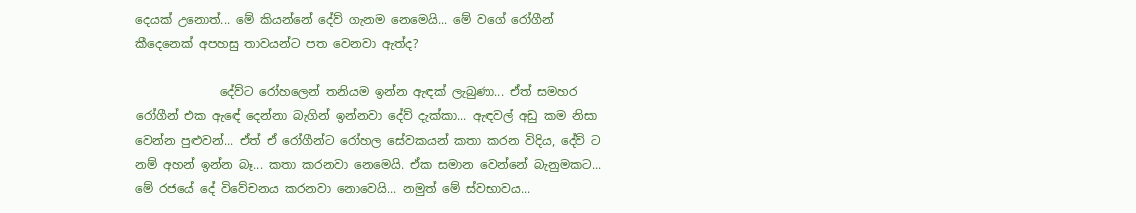දෙයක් උනොත්... මේ කියන්නේ දේව් ගැනම නෙමෙයි... මේ වගේ රෝගීන් කීදෙනෙක් අපහසු තාවයන්ට පත වෙනවා ඇත්ද?

              දේව්ට රෝහලෙන් තනියම ඉන්න ඇඳක් ලැබුණා... ඒත් සමහර රෝගීන් එක ඇඳේ දෙන්නා බැගින් ඉන්නවා දේව් දැක්කා... ඇඳවල් අඩු කම නිසා වෙන්න පුළුවන්... ඒත් ඒ රෝගීන්ට රෝහල සේවකයන් කතා කරන විදිය, දේව් ට නම් අහන් ඉන්න බෑ... කතා කරනවා නෙමෙයි. ඒක සමාන වෙන්නේ බැනුමකට... මේ රජයේ දේ විවේචනය කරනවා නොවෙයි... නමුත් මේ ස්වභාවය...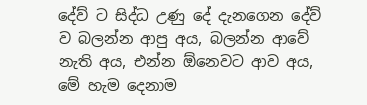දේව් ට සිද්ධ උණු දේ දැනගෙන දේව් ව බලන්න ආපු අය, බලන්න ආවේ නැති අය, එන්න ඕනෙවට ආව අය, මේ හැම දෙනාම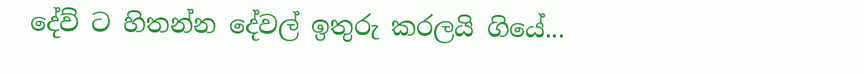දේව් ට හිතන්න දේවල් ඉතුරු කරලයි ගියේ...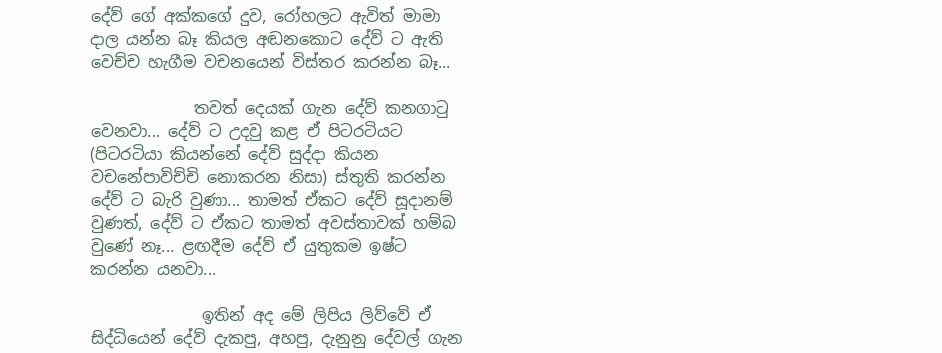දේව් ගේ අක්කගේ දුව, රෝහලට ඇවිත් මාමා දාල යන්න බෑ කියල අඬනකොට දේව් ට ඇති වෙච්ච හැගීම වචනයෙන් විස්තර කරන්න බෑ...

             තවත් දෙයක් ගැන දේව් කනගාටු වෙනවා... දේව් ට උදවු කළ ඒ පිටරටියට (පිටරටියා කියන්නේ දේව් සුද්දා කියන වචනේපාවිච්චි නොකරන නිසා) ස්තුති කරන්න දේව් ට බැරි වුණා... තාමත් ඒකට දේව් සූදානම් වුණත්, දේව් ට ඒකට තාමත් අවස්තාවක් හම්බ වුණේ නෑ... ළඟදීම දේව් ඒ යුතුකම ඉෂ්ට කරන්න යනවා...

              ඉතින් අද මේ ලිපිය ලිව්වේ ඒ සිද්ධියෙන් දේව් දැකපු, අහපු, දැනුනු දේවල් ගැන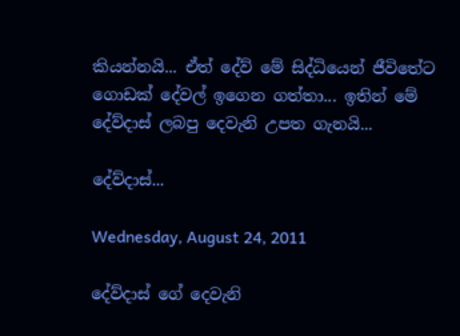කියන්නයි... ඒත් දේව් මේ සිද්ධියෙන් ජීවිතේට ගොඩක් දේවල් ඉගෙන ගත්තා... ඉතින් මේ දේව්දාස් ලබපු දෙවැනි උපත ගැනයි...

දේව්දාස්...

Wednesday, August 24, 2011

දේව්දාස් ගේ දෙවැනි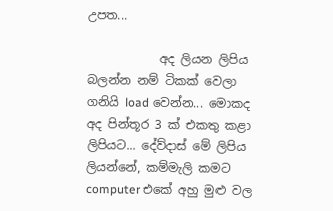උපත...

            අද ලියන ලිපිය බලන්න නම් ටිකක් වෙලා ගනියි load වෙන්න... මොකද අද පින්තූර 3 ක් එකතු කළා ලිපියට... දේව්දාස් මේ ලිපිය ලියන්නේ, කම්මැලි කමට computer එකේ අහු මුළු වල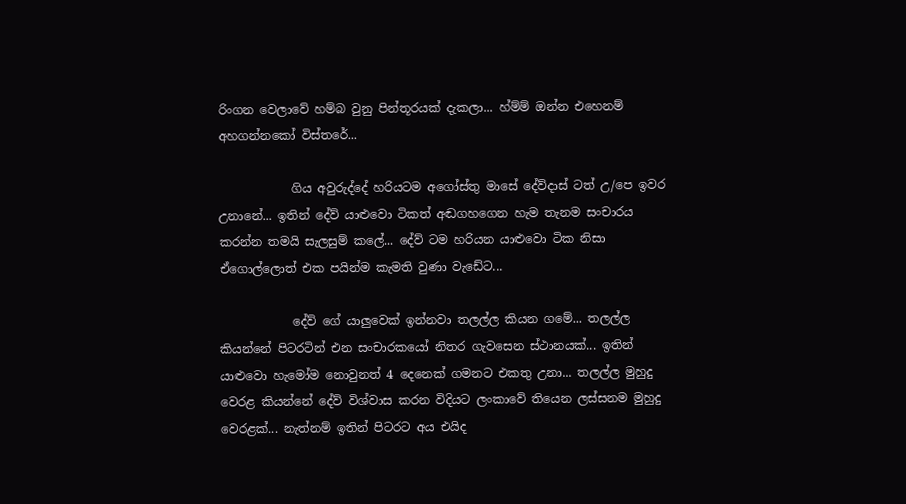රිංගන වෙලාවේ හම්බ වුනු පින්තූරයක් දැකලා... හ්ම්ම් ඔන්න එහෙනම් අහගන්නකෝ විස්තරේ...

            ගිය අවුරුද්දේ හරියටම අගෝස්තු මාසේ දේව්දාස් ටත් උ/පෙ ඉවර උනානේ... ඉතින් දේව් යාළුවො ටිකත් අඬගහගෙන හැම තැනම සංචාරය කරන්න තමයි සැලසුම් කලේ... දේව් ටම හරියන යාළුවො ටික නිසා ඒගොල්ලොත් එක පයින්ම කැමති වුණා වැඩේට...

            දේව් ගේ යාලුවෙක් ඉන්නවා තලල්ල කියන ගමේ... තලල්ල කියන්නේ පිටරටින් එන සංචාරකයෝ නිතර ගැවසෙන ස්ථානයක්... ඉතින් යාළුවො හැමෝම නොවුනත් 4 දෙනෙක් ගමනට එකතු උනා... තලල්ල මුහුදු වෙරළ කියන්නේ දේව් විශ්වාස කරන විදියට ලංකාවේ තියෙන ලස්සනම මුහුදු වෙරළක්... නැත්නම් ඉතින් පිටරට අය එයිද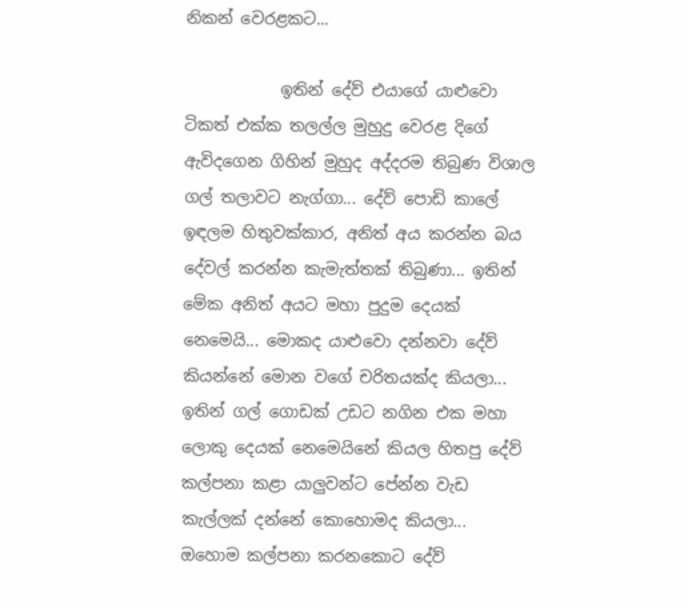නිකන් වෙරළකට...

            ඉතින් දේව් එයාගේ යාළුවො ටිකත් එක්ක තලල්ල මුහුදු වෙරළ දිගේ ඇවිදගෙන ගිහින් මුහුද අද්දරම තිබුණ විශාල ගල් තලාවට නැග්ගා... දේව් පොඩි කාලේ ඉඳලම හිතුවක්කාර, අනිත් අය කරන්න බය දේවල් කරන්න කැමැත්තක් තිබුණා... ඉතින් මේක අනිත් අයට මහා පුදුම දෙයක් නෙමෙයි... මොකද යාළුවො දන්නවා දේව් කියන්නේ මොන වගේ චරිතයක්ද කියලා... ඉතින් ගල් ගොඩක් උඩට නගින එක මහා ලොකු දෙයක් නෙමෙයිනේ කියල හිතපු දේව් කල්පනා කළා යාලුවන්ට පේන්න වැඩ කැල්ලක් දන්නේ කොහොමද කියලා... ඔහොම කල්පනා කරනකොට දේව්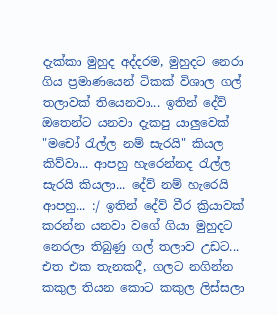දැක්කා මුහුද අද්දරම, මුහුදට නෙරා ගිය ප්‍රමාණයෙන් ටිකක් විශාල ගල් තලාවක් තියෙනවා... ඉතින් දේව් ඔතෙන්ට යනවා දැකපු යාලුවෙක් "මචෝ රැල්ල නම් සැරයි" කියල කිව්වා... ආපහු හැරෙන්නද රැල්ල සැරයි කියලා... දේව් නම් හැරෙයි ආපහු... :/ ඉතින් දේව් වීර ක්‍රියාවක් කරන්න යනවා වගේ ගියා මුහුදට නෙරලා තිබුණු ගල් තලාව උඩට... එත එක තැනකදී, ගලට නගින්න කකුල තියන කොට කකුල ලිස්සලා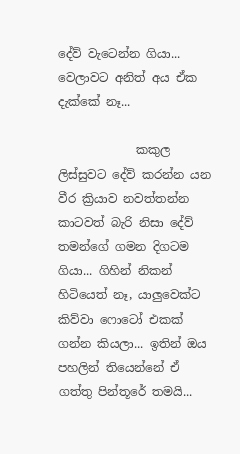දේව් වැටෙන්න ගියා... වෙලාවට අනිත් අය ඒක දැක්කේ නෑ...

             කකුල ලිස්සුවට දේව් කරන්න යන වීර ක්‍රියාව නවත්තන්න කාටවත් බැරි නිසා දේව් තමන්ගේ ගමන දිගටම ගියා... ගිහින් නිකන් හිටියෙත් නෑ, යාලුවෙක්ට කිව්වා ෆොටෝ එකක් ගන්න කියලා... ඉතින් ඔය පහලින් තියෙන්නේ ඒ ගත්තු පින්තූරේ තමයි...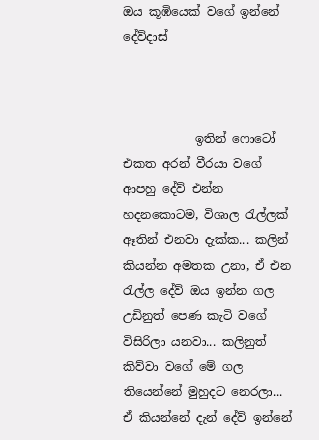ඔය කූඹියෙක් වගේ ඉන්නේ දේව්දාස්



            ඉතින් ෆොටෝ එකත අරන් වීරයා වගේ ආපහු දේව් එන්න හදනකොටම, විශාල රැල්ලක් ඈතින් එනවා දැක්ක... කලින් කියන්න අමතක උනා, ඒ එන රැල්ල දේව් ඔය ඉන්න ගල උඩිනුත් පෙණ කැටි වගේ විසිරිලා යනවා... කලිනුත් කිව්වා වගේ මේ ගල තියෙන්නේ මුහුදට නෙරලා... ඒ කියන්නේ දැන් දේව් ඉන්නේ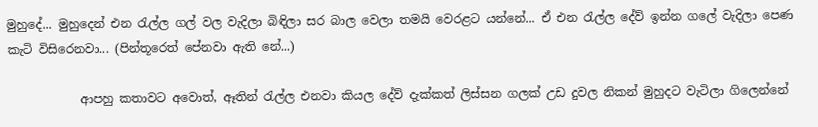මුහුදේ... මුහුදෙන් එන රැල්ල ගල් වල වැදිලා බිඳිලා සර බාල වෙලා තමයි වෙරළට යන්නේ... ඒ එන රැල්ල දේව් ඉන්න ගලේ වැදිලා පෙණ කැටි විසිරෙනවා... (පින්තූරෙත් පේනවා ඇති නේ...)

            ආපහු කතාවට අවොත්, ඈතින් රැල්ල එනවා කියල දේව් දැක්කත් ලිස්සන ගලක් උඩ දුවල නිකන් මුහුදට වැටිලා ගිලෙන්නේ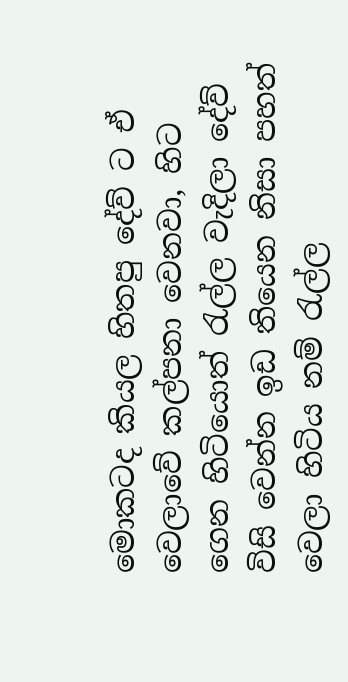මොකටද කියල හිතපු දේව් ට ඒ වෙලාවේ කල්පනා වෙනවා, හිට ගෙන හිටියොත් රැල්ල වැදිලා දේව් විසි වෙන්න ඉඩ තියෙන නිසා පහත් වෙලා හිටිය නම් රැල්ල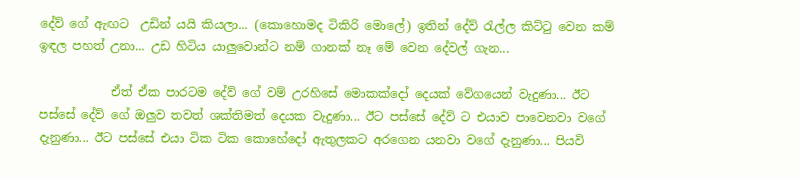දේව් ගේ ඇඟට  උඩින් යයි කියලා... (කොහොමද ටිකිරි මොලේ) ඉතින් දේව් රැල්ල කිට්ටු වෙන කම් ඉඳල පහත් උනා... උඩ හිටිය යාලුවොන්ට නම් ගානක් නෑ මේ වෙන දේවල් ගැන...

            ඒත් ඒක පාරටම දේව් ගේ වම් උරහිසේ මොකක්දෝ දෙයක් වේගයෙන් වැදුණා... ඊට පස්සේ දේව් ගේ ඔලුව තවත් ශක්තිමත් දෙයක වැදුණා... ඊට පස්සේ දේව් ට එයාව පාවෙනවා වගේ දැනුණා... ඊට පස්සේ එයා ටික ටික කොහේදෝ ඇතුලකට අරගෙන යනවා වගේ දැනුණා... පියවි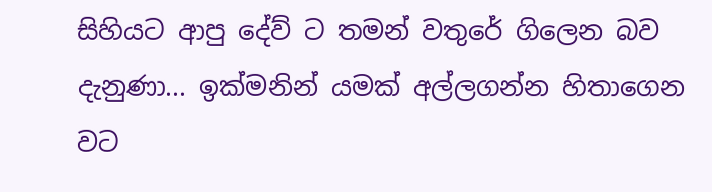සිහියට ආපු දේව් ට තමන් වතුරේ ගිලෙන බව දැනුණා... ඉක්මනින් යමක් අල්ලගන්න හිතාගෙන වට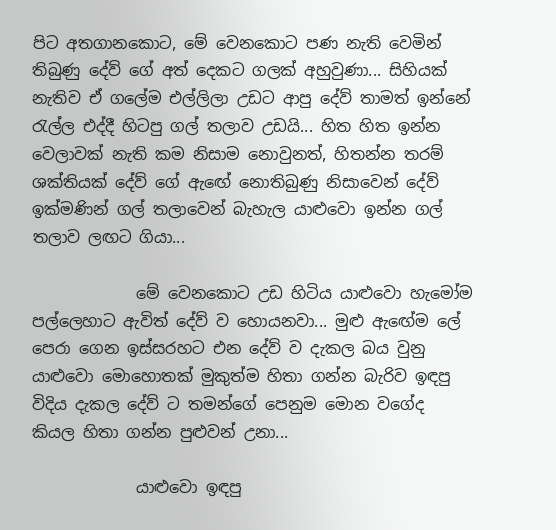පිට අතගානකොට, මේ වෙනකොට පණ නැති වෙමින් තිබුණු දේව් ගේ අත් දෙකට ගලක් අහුවුණා... සිහියක් නැතිව ඒ ගලේම එල්ලිලා උඩට ආපු දේව් තාමත් ඉන්නේ රැල්ල එද්දී හිටපු ගල් තලාව උඩයි... හිත හිත ඉන්න වෙලාවක් නැති කම නිසාම නොවුනත්, හිතන්න තරම් ශක්තියක් දේව් ගේ ඇඟේ නොතිබුණු නිසාවෙන් දේව් ඉක්මණින් ගල් තලාවෙන් බැහැල යාළුවො ඉන්න ගල් තලාව ලඟට ගියා...

             මේ වෙනකොට උඩ හිටිය යාළුවො හැමෝම පල්ලෙහාට ඇවිත් දේව් ව හොයනවා... මුළු ඇඟේම ලේ පෙරා ගෙන ඉස්සරහට එන දේව් ව දැකල බය වුනු යාළුවො මොහොතක් මුකුත්ම හිතා ගන්න බැරිව ඉඳපු විදිය දැකල දේව් ට තමන්ගේ පෙනුම මොන වගේද කියල හිතා ගන්න පුළුවන් උනා...

             යාළුවො ඉඳපු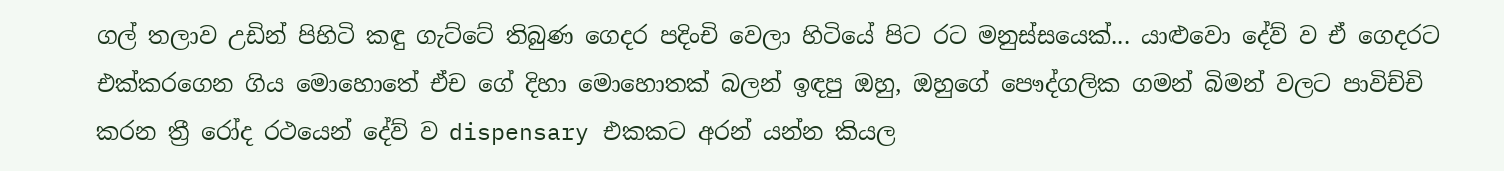ගල් තලාව උඩින් පිහිටි කඳු ගැට්ටේ තිබුණ ගෙදර පදිංචි වෙලා හිටියේ පිට රට මනුස්සයෙක්... යාළුවො දේව් ව ඒ ගෙදරට එක්කරගෙන ගිය මොහොතේ ඒච ගේ දිහා මොහොතක් බලන් ඉඳපු ඔහු, ඔහුගේ පෞද්ගලික ගමන් බිමන් වලට පාවිච්චි කරන ත්‍රී රෝද රථයෙන් දේව් ව dispensary එකකට අරන් යන්න කියල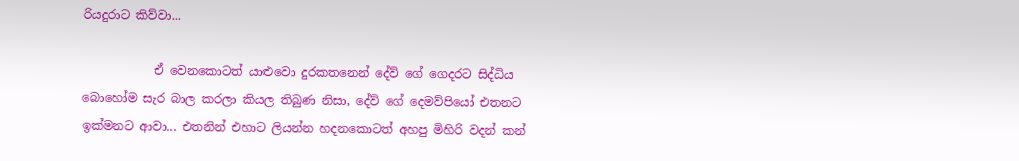රියදුරාට කිව්වා...

            ඒ වෙනකොටත් යාළුවො දුරකතනෙන් දේව් ගේ ගෙදරට සිද්ධිය බොහෝම සැර බාල කරලා කියල තිබුණ නිසා, දේව් ගේ දෙමව්පියෝ එතනට ඉක්මනට ආවා... එතනින් එහාට ලියන්න හදනකොටත් අහපු මිහිරි වදන් කන්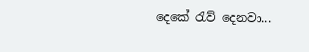දෙකේ රැව් දෙනවා...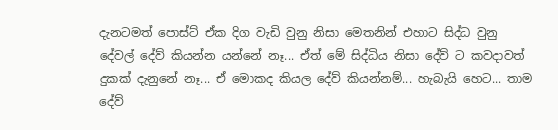දැනටමත් පොස්ට් ඒක දිග වැඩි වුනු නිසා මෙතනින් එහාට සිද්ධ වුනු දේවල් දේව් කියන්න යන්නේ නෑ... ඒත් මේ සිද්ධිය නිසා දේව් ට කවදාවත් දුකක් දැනුනේ නෑ... ඒ මොකද කියල දේව් කියන්නම්... හැබැයි හෙට... තාම දේව්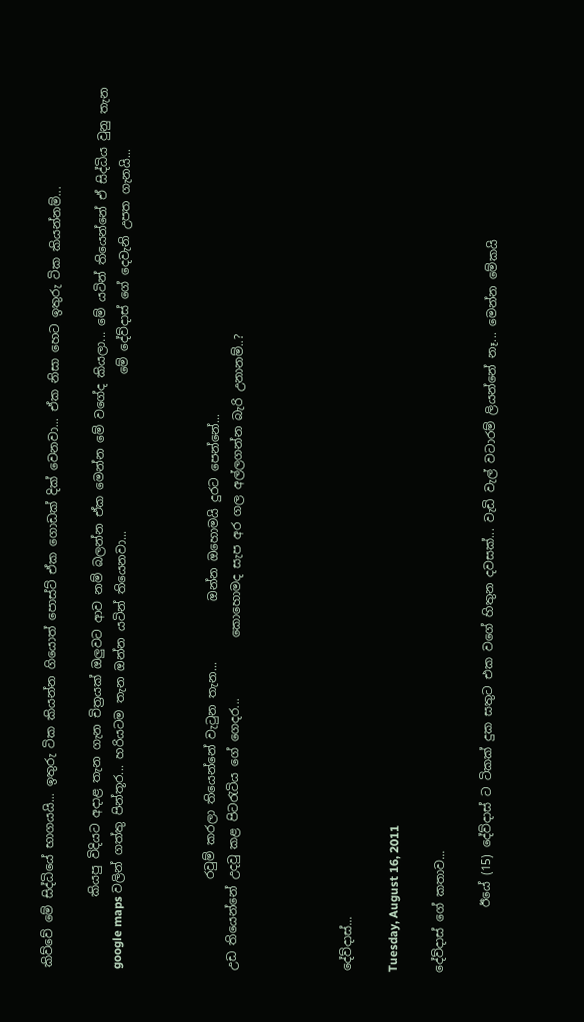කිව්වේ මේ සිද්ධියේ භාගයයි... ඉතුරු ටික කියන්න ගියොත් පොස්ට් ඒක ගොඩක් දික් වෙනවා... ඒක නිසා හෙට ඉතුරු ටික කියන්නම්...

            කියපු විදියට අදාළ තැන ගැන චිත්‍රයක් ඔලුවට ආව නම් බලන්න ඒක මෙන්න මේ වගේද කියලා... මේ යටින් තියෙන්නේ ඒ සිද්ධිය වුනු තැන google maps වලින් ගත්තු පින්තූර... හරියටම තැන ඔන්න යටින් තියෙනවා...                          මේ දේව්දාස් ගේ දෙවැනි උපත ගැනයි...



               රවුම් කරලා තියෙන්නේ වැටුන තැන...          ඔන්න ඔහොමයි දුරට පෙන්නේ...
උඩ තියෙන්නේ උදවු කළ පිටරැටිය ගේ ගෙදර...          කොහොමද සැප අර ගල අල්ලගන්න බැරි උනානම්..?




දේව්දාස්...

Tuesday, August 16, 2011

දේව්දාස් ගේ කතාව...

           ඊයේ (15) දේව්දාස් ට ටිකක් දුක සතුට එක වගේ හිතුන දවසක්... වැඩි වැල් වටාරම් ලියන්නේ නෑ... මෙන්න මේකයි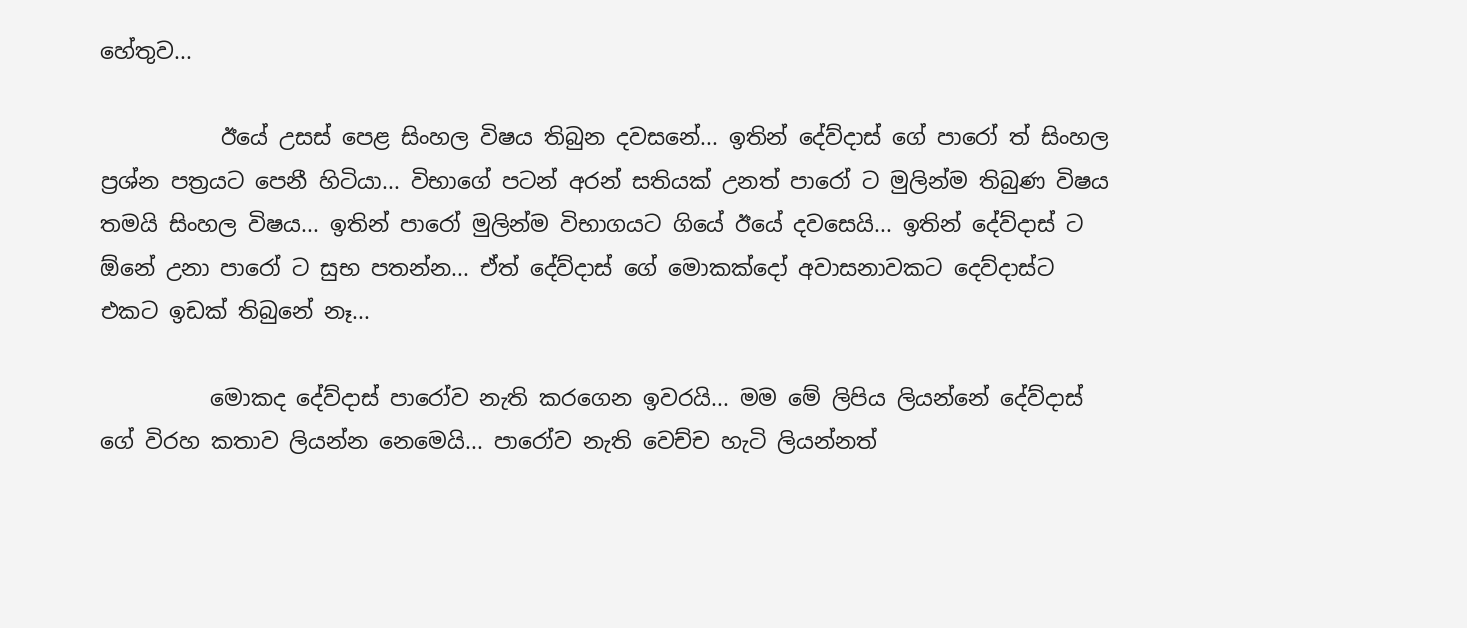හේතුව...

           ඊයේ උසස් පෙළ සිංහල විෂය තිබුන දවසනේ... ඉතින් දේව්දාස් ගේ පාරෝ ත් සිංහල ප්‍රශ්න පත්‍රයට පෙනී හිටියා... විභාගේ පටන් අරන් සතියක් උනත් පාරෝ ට මුලින්ම තිබුණ විෂය තමයි සිංහල විෂය... ඉතින් පාරෝ මුලින්ම විභාගයට ගියේ ඊයේ දවසෙයි... ඉතින් දේව්දාස් ට ඕනේ උනා පාරෝ ට සුභ පතන්න... ඒත් දේව්දාස් ගේ මොකක්දෝ අවාසනාවකට දෙව්දාස්ට එකට ඉඩක් තිබුනේ නෑ...

          මොකද දේව්දාස් පාරෝව නැති කරගෙන ඉවරයි... මම මේ ලිපිය ලියන්නේ දේව්දාස් ගේ විරහ කතාව ලියන්න නෙමෙයි... පාරෝව නැති වෙච්ච හැටි ලියන්නත්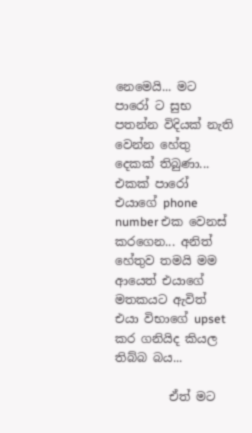නෙමෙයි... මට පාරෝ ට සුභ පතන්න විදියක් නැති වෙන්න හේතු දෙකක් තිබුණා... එකක් පාරෝ එයාගේ phone number එක වෙනස් කරගෙන... අනිත් හේතුව තමයි මම ආයෙත් එයාගේ මතකයට ඇවිත් එයා විභාගේ upset කර ගනියිද කියල තිබ්බ බය...

         ඒත් මට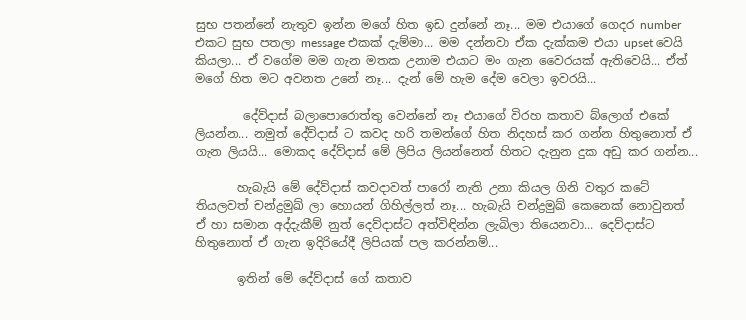සුභ පතන්නේ නැතුව ඉන්න මගේ හිත ඉඩ දුන්නේ නෑ... මම එයාගේ ගෙදර number එකට සුභ පතලා message එකක් දැම්මා... මම දන්නවා ඒක දැක්කම එයා upset වෙයි කියලා... ඒ වගේම මම ගැන මතක උනාම එයාට මං ගැන වෛරයක් ඇතිවෙයි... ඒත් මගේ හිත මට අවනත උනේ නෑ... දැන් මේ හැම දේම වෙලා ඉවරයි...

        දේව්දාස් බලාපොරොත්තු වෙන්නේ නෑ එයාගේ විරහ කතාව බ්ලොග් එකේ ලියන්න... නමුත් දේව්දාස් ට කවද හරි තමන්ගේ හිත නිදහස් කර ගන්න හිතුනොත් ඒ ගැන ලියයි... මොකද දේව්දාස් මේ ලිපිය ලියන්නෙත් හිතට දැනුන දුක අඩු කර ගන්න...

       හැබැයි මේ දේව්දාස් කවදාවත් පාරෝ නැති උනා කියල ගිනි වතුර කටේ තියලවත් චන්ද්‍රමුඛ් ලා හොයන් ගිහිල්ලත් නෑ... හැබැයි චන්ද්‍රමුඛ් කෙනෙක් නොවුනත් ඒ හා සමාන අද්දැකීම් නුත් දෙව්දාස්ට අත්විඳින්න ලැබිලා තියෙනවා... දෙව්දාස්ට හිතුනොත් ඒ ගැන ඉදිරියේදී ලිපියක් පල කරන්නම්...

       ඉතින් මේ දේව්දාස් ගේ කතාව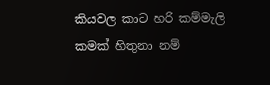කියවල කාට හරි කම්මැලි කමක් හිතුනා නම්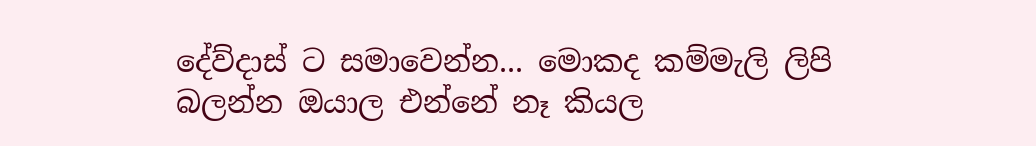දේව්දාස් ට සමාවෙන්න... මොකද කම්මැලි ලිපි බලන්න ඔයාල එන්නේ නෑ කියල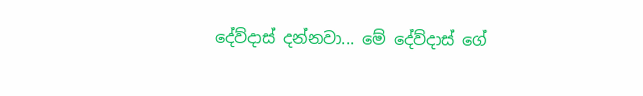දේව්දාස් දන්නවා... මේ දේව්දාස් ගේ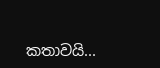කතාවයි...